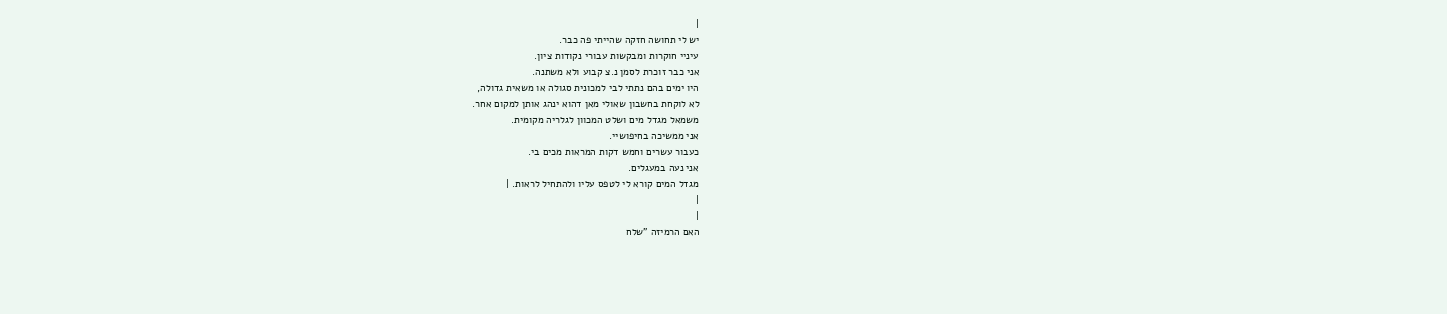|
יש לי תחושה חזקה שהייתי פה כבר.
עיניי חוקרות ומבקשות עבורי נקודות ציון.
אני כבר זוכרת לסמן נ.צ קבוע ולא משתנה.
היו ימים בהם נתתי לבי למכונית סגולה או משאית גדולה,
לא לוקחת בחשבון שאולי מאן דהוא ינהג אותן למקום אחר.
משמאל מגדל מים ושלט המכוון לגלריה מקומית.
אני ממשיכה בחיפושיי.
כעבור עשרים וחמש דקות המראות מכים בי.
אני נעה במעגלים.
מגדל המים קורא לי לטפס עליו ולהתחיל לראות. |
|
|
האם הרמיזה "שלח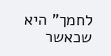לחמך" היא שכאשר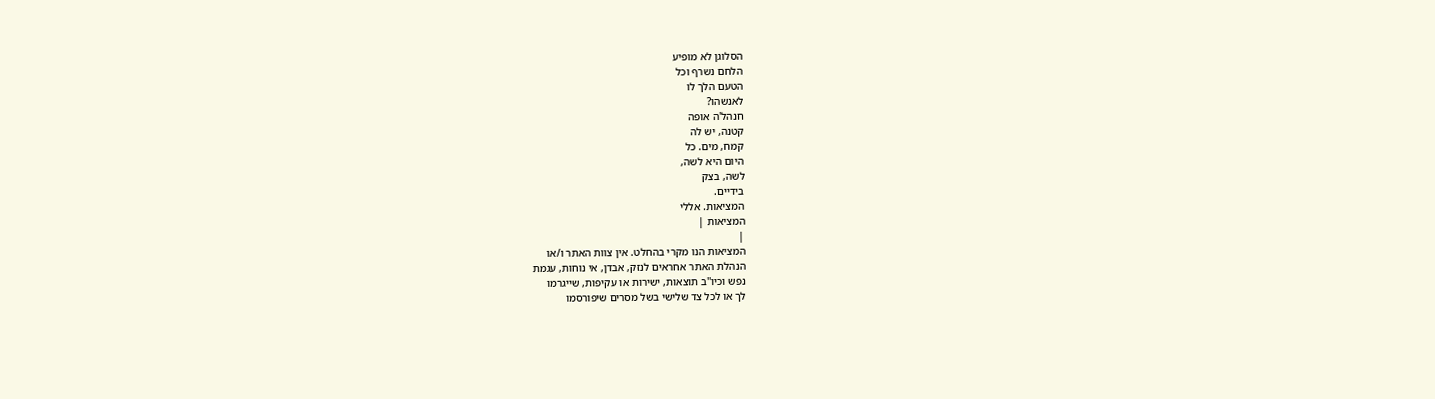הסלוגן לא מופיע
הלחם נשרף וכל
הטעם הלך לו
לאנשהו?
חנהל'ה אופה
קטנה, יש לה
קמח, מים. כל
היום היא לשה,
לשה, בצק
בידיים.
המציאות. אללי
המציאות |
|
המציאות הנו מקרי בהחלט. אין צוות האתר ו/או
הנהלת האתר אחראים לנזק, אבדן, אי נוחות, עגמת
נפש וכיו''ב תוצאות, ישירות או עקיפות, שייגרמו
לך או לכל צד שלישי בשל מסרים שיפורסמו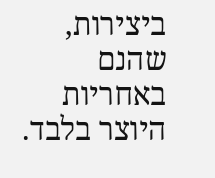ביצירות, שהנם באחריות היוצר בלבד.